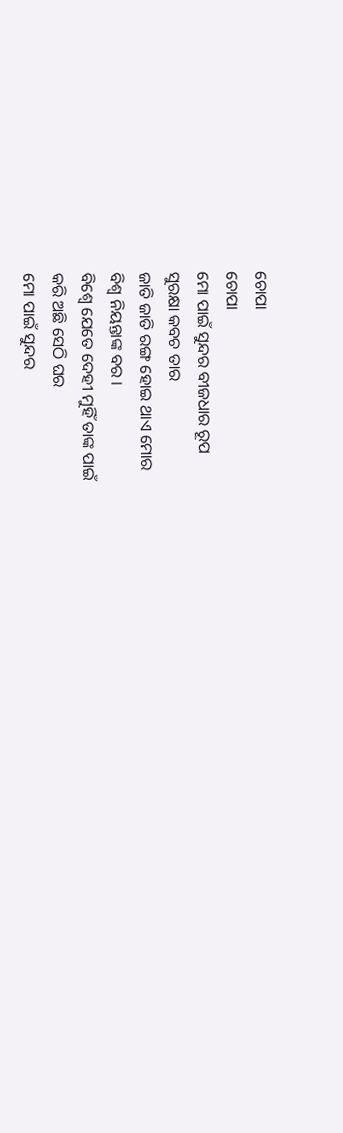ଚୋପା
ଚୋପା
ମୋ ପାଇଁ ସୁନ୍ଦର ବୀଜଧାର ରୂପ
ସୁରକ୍ଷା କବଚ ତାର
ଜାତି ଜାତି ରଙ୍ଗ ହୋଇ ଥାଏ ମୋର
ବିଶ୍ଵ ନିୟନ୍ତାଙ୍କ ବର ।
ବିଶ୍ଵେ ଯେତେ ଦେହୀ ମୁହିଁ ତାଙ୍କ ପାଇଁ
କରି ଅଛି ସେଠି ଘର
ମୋ ପାଇଁ ସୁନ୍ଦର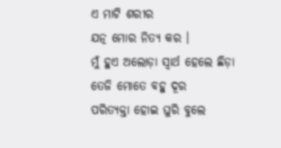ଏ ମାଟି ଶରୀର
ଯତ୍ନ ମୋର ନିତ୍ୟ କର ।
ମୁଁ ହୁଏ ଅଲୋଡ଼ା ସ୍ବାର୍ଥ ହେଲେ ଛିଡ଼ା
ତେଜି ମୋତେ ବହୁ ଦୂର
ପରିତ୍ୟକ୍ତା ହୋଇ ଘୁରି ବୁଲେ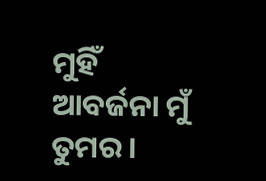ମୁହିଁ
ଆବର୍ଜନା ମୁଁ ତୁମର ।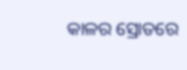କାଳର ସ୍ରୋତରେ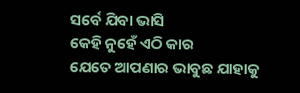ସର୍ବେ ଯିବା ଭାସି
କେହି ନୁହେଁ ଏଠି କାର
ଯେତେ ଆପଣାର ଭାବୁଛ ଯାହାକୁ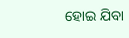ହୋଇ ଯିବା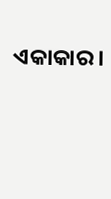ଏକାକାର ।